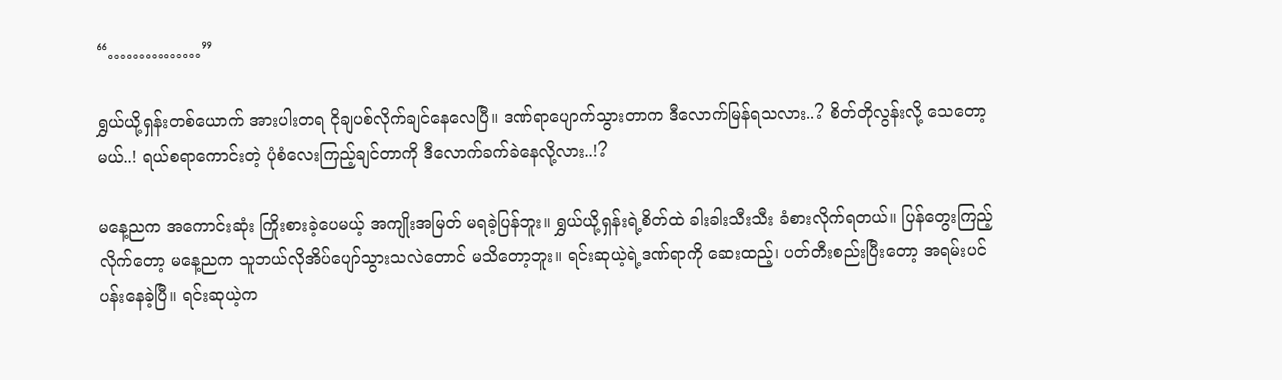“……………”

ရွှယ်ယို့ရှန်းတစ်ယောက် အားပါးတရ ငိုချပစ်လိုက်ချင်နေလေပြီ။ ဒဏ်ရာပျောက်သွားတာက ဒီလောက်မြန်ရသလား..? စိတ်တိုလွန်းလို့ သေတော့မယ်..! ရယ်စရာကောင်းတဲ့ ပုံစံလေးကြည့်ချင်တာကို ဒီလောက်ခက်ခဲနေလို့လား..!?

မနေ့ညက အကောင်းဆုံး ကြိုးစားခဲ့ပေမယ့် အကျိုးအမြတ် မရခဲ့ပြန်ဘူး။ ရွှယ်ယို့ရှန်းရဲ့စိတ်ထဲ ခါးခါးသီးသီး ခံစားလိုက်ရတယ်။ ပြန်တွေးကြည့်လိုက်တော့ မနေ့ညက သူဘယ်လိုအိပ်ပျော်သွားသလဲတောင် မသိတော့ဘူး။ ရင်းဆုယဲ့ရဲ့ဒဏ်ရာကို ဆေးထည့်၊ ပတ်တီးစည်းပြီးတော့ အရမ်းပင်ပန်းနေခဲ့ပြီ။ ရင်းဆုယဲ့က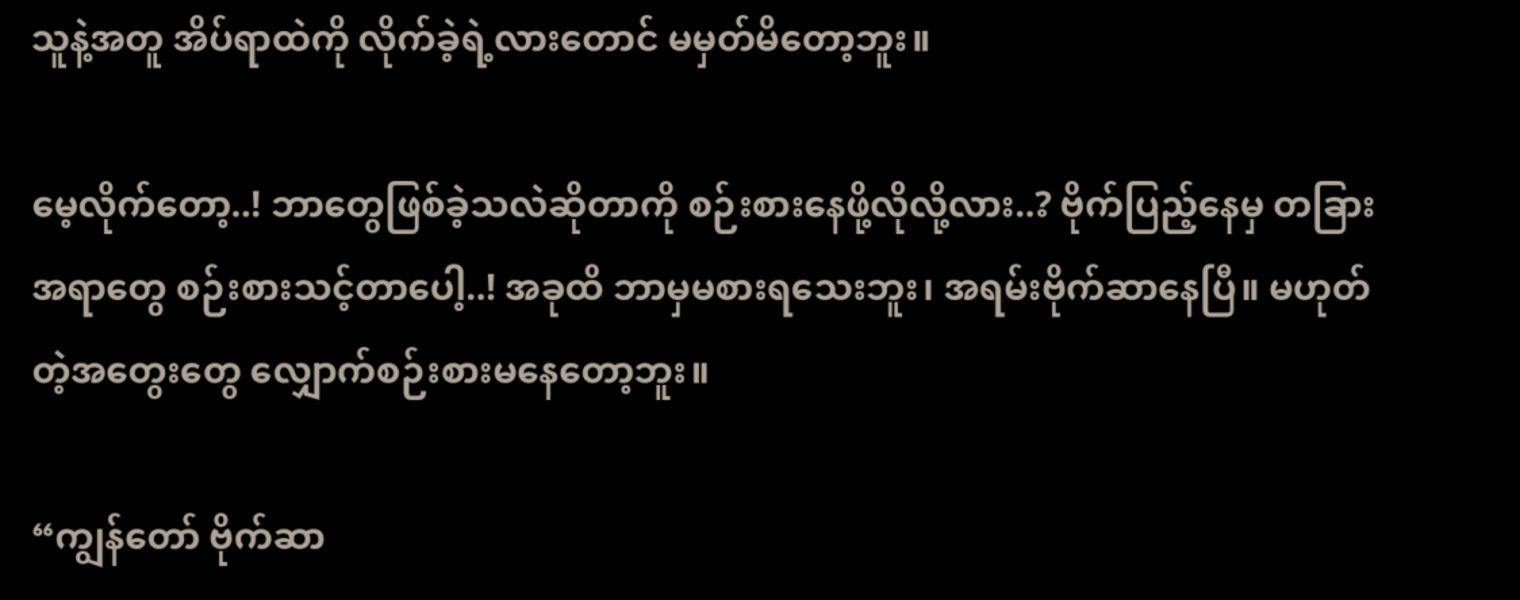သူနဲ့အတူ အိပ်ရာထဲကို လိုက်ခဲ့ရဲ့လားတောင် မမှတ်မိတော့ဘူး။

မေ့လိုက်တော့..! ဘာတွေဖြစ်ခဲ့သလဲဆိုတာကို စဉ်းစားနေဖို့လိုလို့လား..? ဗိုက်ပြည့်နေမှ တခြားအရာတွေ စဉ်းစားသင့်တာပေါ့..! အခုထိ ဘာမှမစားရသေးဘူး၊ အရမ်းဗိုက်ဆာနေပြီ။ မဟုတ်တဲ့အတွေးတွေ လျှောက်စဉ်းစားမနေတော့ဘူး။

“ကျွန်တော် ဗိုက်ဆာ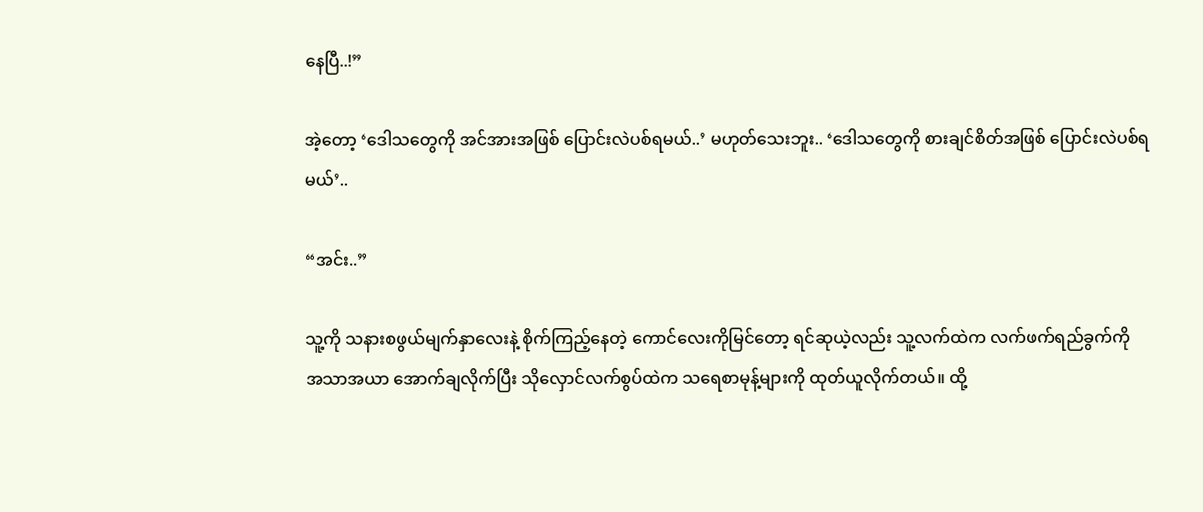နေပြီ..!”

အဲ့တော့ ‘ဒေါသတွေကို အင်အားအဖြစ် ပြောင်းလဲပစ်ရမယ်..’ မဟုတ်သေးဘူး.. ‘ဒေါသတွေကို စားချင်စိတ်အဖြစ် ပြောင်းလဲပစ်ရမယ်’..

“အင်း..”

သူ့ကို သနားစဖွယ်မျက်နှာလေးနဲ့ စိုက်ကြည့်နေတဲ့ ကောင်လေးကိုမြင်တော့ ရင်ဆုယဲ့လည်း သူ့လက်ထဲက လက်ဖက်ရည်ခွက်ကို အသာအယာ အောက်ချလိုက်ပြီး သိုလှောင်လက်စွပ်ထဲက သရေစာမုန့်များကို ထုတ်ယူလိုက်တယ်။ ထို့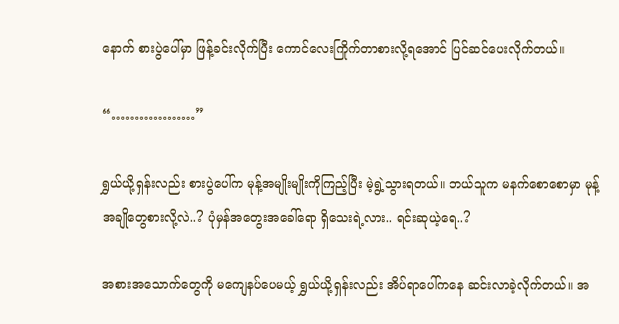နောက် စားပွဲပေါ်မှာ ဖြန့်ခင်းလိုက်ပြီး ကောင်လေးကြိုက်တာစားလို့ရအောင် ပြင်ဆင်ပေးလိုက်တယ်။

“………………”

ရွှယ်ယို့ရှန်းလည်း စားပွဲပေါ်က မုန့်အမျိုးမျိုးကိုကြည့်ပြီး မဲ့ရွဲ့သွားရတယ်။ ဘယ်သူက မနက်စောစောမှာ မုန့်အချိုတွေစားလို့လဲ..? ပုံမှန်အတွေးအခေါ်ရော ရှိသေးရဲ့လား.. ရင်းဆုယဲ့ရေ..?

အစားအသောက်တွေကို မကျေနပ်ပေမယ့် ရွှယ်ယို့ရှန်းလည်း အိပ်ရာပေါ်ကနေ ဆင်းလာခဲ့လိုက်တယ်။ အ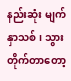နည်းဆုံး မျက်နှာသစ်၊ သွားတိုက်တာတော့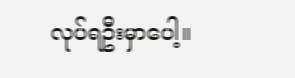လုပ်ရဦးမှာပေါ့။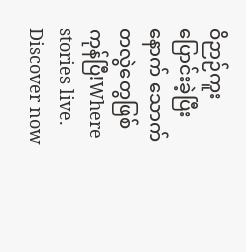ဝိဉာဉ်ကူးပြောင်းခဲ့ပြီးနောက် သောက်တလွဲတွေဖြစ်ကုန်ပြီ!Where stories live. Discover now